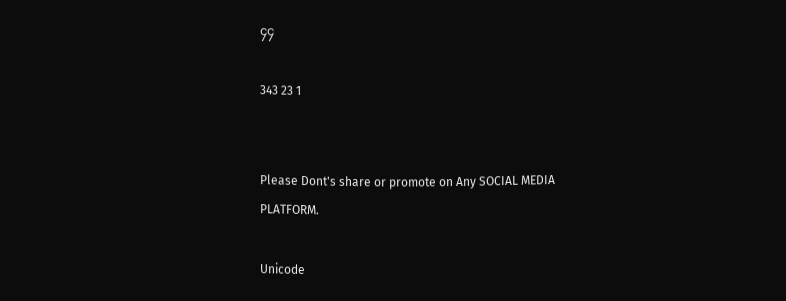၄၄

343 23 1


Please Dont's share or promote on Any SOCIAL MEDIA PLATFORM.

Unicode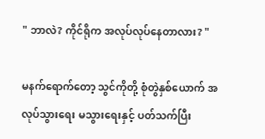" ဘာလဲ? ကိုင်ရိုက အလုပ်လုပ်နေတာလား? "

မနက်ရောက်တော့ သွင်ကိုတို့ စုံတွဲနှစ်ယောက် အလုပ်သွားရေး မသွားရေးနှင့် ပတ်သက်ပြီး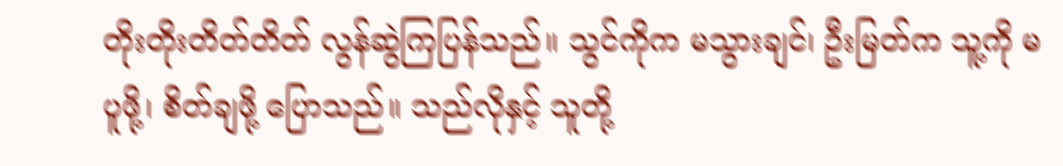တိုးတိုးတိတ်တိတ် လွန်ဆွဲကြပြန်သည်။ သွင်ကိုက မသွားချင်၊ ဦးမြတ်က သူ့ကို မပူဖို့၊ စိတ်ချဖို့ ပြောသည်။ သည်လိုနှင့် သူတို့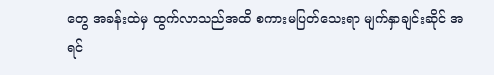တွေ အခန်းထဲမှ ထွက်လာသည်အထိ စကားမပြတ်သေးရာ မျက်နှာချင်းဆိုင် အရင်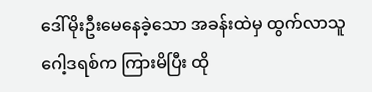ဒေါ်မိုးဦးမေနေခဲ့သော အခန်းထဲမှ ထွက်လာသူ ဂေါ့ဒရစ်က ကြားမိပြီး ထို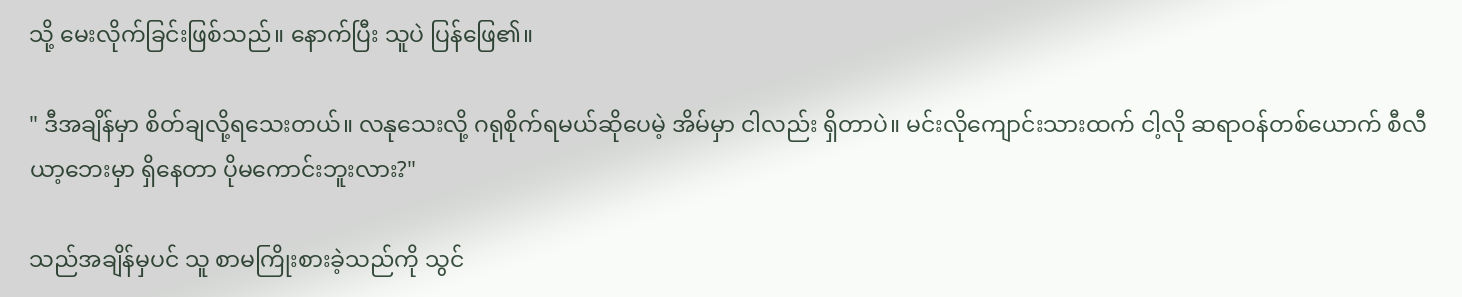သို့ မေးလိုက်ခြင်းဖြစ်သည်။ နောက်ပြီး သူပဲ ပြန်ဖြေ၏။

" ဒီအချိန်မှာ စိတ်ချလို့ရသေးတယ်။ လနုသေးလို့ ဂရုစိုက်ရမယ်ဆိုပေမဲ့ အိမ်မှာ ငါလည်း ရှိတာပဲ။ မင်းလိုကျောင်းသားထက် ငါ့လို ဆရာဝန်တစ်ယောက် စီလီယာ့ဘေးမှာ ရှိနေတာ ပိုမကောင်းဘူးလား?"

သည်အချိန်မှပင် သူ စာမကြိုးစားခဲ့သည်ကို သွင်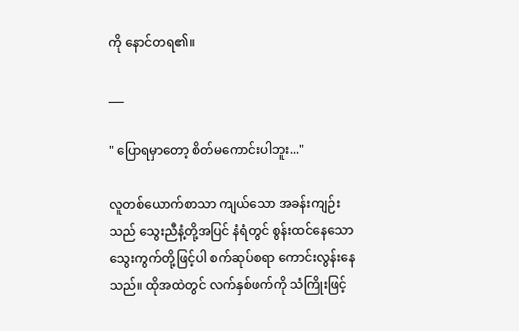ကို နောင်တရ၏။

___

" ပြောရမှာတော့ စိတ်မကောင်းပါဘူး..."

လူတစ်ယောက်စာသာ ကျယ်သော အခန်းကျဉ်းသည် သွေးညီနံ့တို့အပြင် နံရံတွင် စွန်းထင်နေသော သွေးကွက်တို့ဖြင့်ပါ စက်ဆုပ်စရာ ကောင်းလွန်းနေသည်။ ထိုအထဲတွင် လက်နှစ်ဖက်ကို သံကြိုးဖြင့်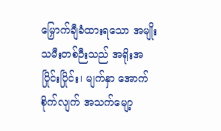မြှောက်ချီခံထားရသော အမျိုးသမီးတစ်ဉီးသည် အရိုးအပြိုင်းပြိုင်း၊ မျက်နှာ အောက်စိုက်လျက် အသက်မျော့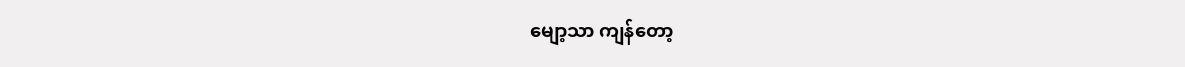မျော့သာ ကျန်တော့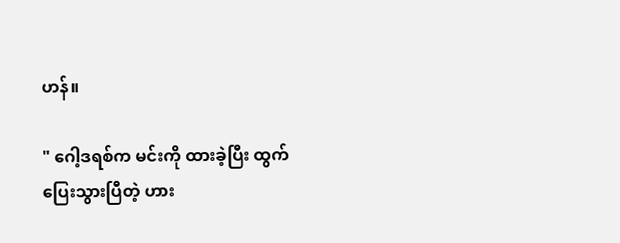ဟန်။

" ဂေါ့ဒရစ်က မင်းကို ထားခဲ့ပြီး ထွက်ပြေးသွားပြီတဲ့ ဟား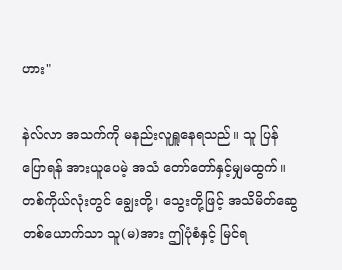ဟား"

နဲလ်လာ အသက်ကို မနည်းလူရှူနေရသည်။ သူ ပြန်ပြောရန် အားယူပေမဲ့ အသံ တော်တော်နှင့်မျှမထွက်။ တစ်ကိုယ်လုံးတွင် ချွေးတို့၊ သွေးတို့ဖြင့် အသိမိတ်ဆွေ တစ်ယောက်သာ သူ(မ)အား ဤပုံစံနှင့် မြင်ရ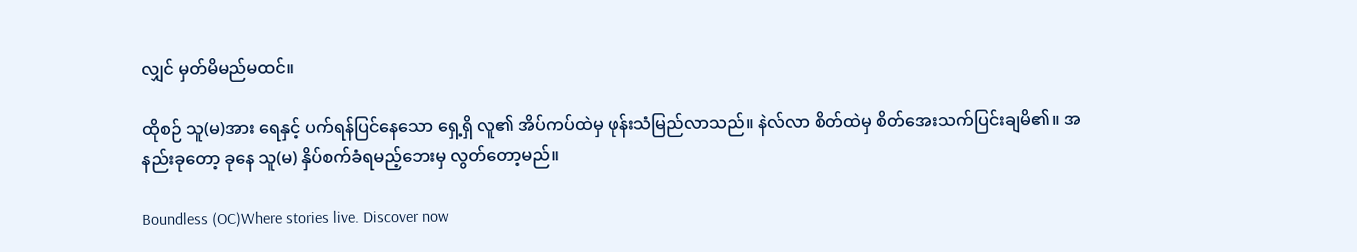လျှင် မှတ်မိမည်မထင်။

ထိုစဉ် သူ(မ)အား ရေနှင့် ပက်ရန်ပြင်နေသော ရှေ့ရှိ လူ၏ အိပ်ကပ်ထဲမှ ဖုန်းသံမြည်လာသည်။ နဲလ်လာ စိတ်ထဲမှ စိတ်အေးသက်ပြင်းချမိ၏။ အနည်းခုတော့ ခုနေ သူ(မ) နှိပ်စက်ခံရမည့်ဘေးမှ လွတ်တော့မည်။

Boundless (OC)Where stories live. Discover now